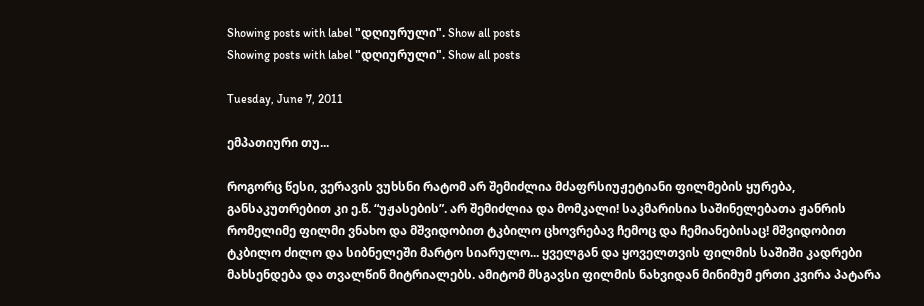Showing posts with label "დღიურული". Show all posts
Showing posts with label "დღიურული". Show all posts

Tuesday, June 7, 2011

ემპათიური თუ...

როგორც წესი, ვერავის ვუხსნი რატომ არ შემიძლია მძაფრსიუჟეტიანი ფილმების ყურება, განსაკუთრებით კი ე.წ. “უჟასების”. არ შემიძლია და მომკალი! საკმარისია საშინელებათა ჟანრის რომელიმე ფილმი ვნახო და მშვიდობით ტკბილო ცხოვრებავ ჩემოც და ჩემიანებისაც! მშვიდობით ტკბილო ძილო და სიბნელეში მარტო სიარულო... ყველგან და ყოველთვის ფილმის საშიში კადრები მახსენდება და თვალწინ მიტრიალებს. ამიტომ მსგავსი ფილმის ნახვიდან მინიმუმ ერთი კვირა პატარა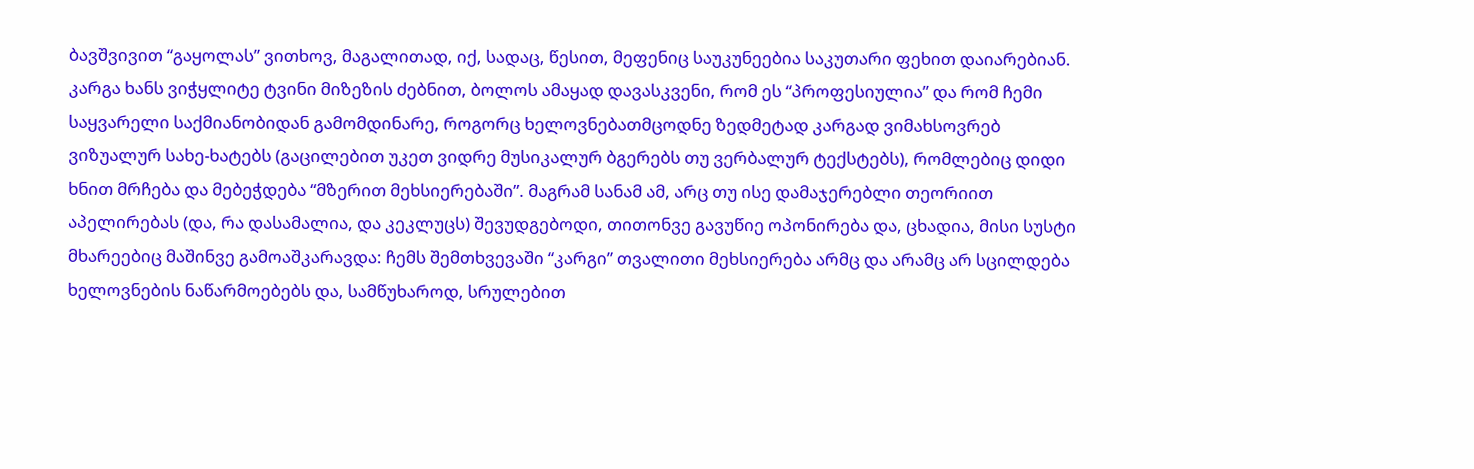ბავშვივით “გაყოლას” ვითხოვ, მაგალითად, იქ, სადაც, წესით, მეფენიც საუკუნეებია საკუთარი ფეხით დაიარებიან. კარგა ხანს ვიჭყლიტე ტვინი მიზეზის ძებნით, ბოლოს ამაყად დავასკვენი, რომ ეს “პროფესიულია” და რომ ჩემი საყვარელი საქმიანობიდან გამომდინარე, როგორც ხელოვნებათმცოდნე ზედმეტად კარგად ვიმახსოვრებ ვიზუალურ სახე-ხატებს (გაცილებით უკეთ ვიდრე მუსიკალურ ბგერებს თუ ვერბალურ ტექსტებს), რომლებიც დიდი ხნით მრჩება და მებეჭდება “მზერით მეხსიერებაში”. მაგრამ სანამ ამ, არც თუ ისე დამაჯერებლი თეორიით აპელირებას (და, რა დასამალია, და კეკლუცს) შევუდგებოდი, თითონვე გავუწიე ოპონირება და, ცხადია, მისი სუსტი მხარეებიც მაშინვე გამოაშკარავდა: ჩემს შემთხვევაში “კარგი” თვალითი მეხსიერება არმც და არამც არ სცილდება ხელოვნების ნაწარმოებებს და, სამწუხაროდ, სრულებით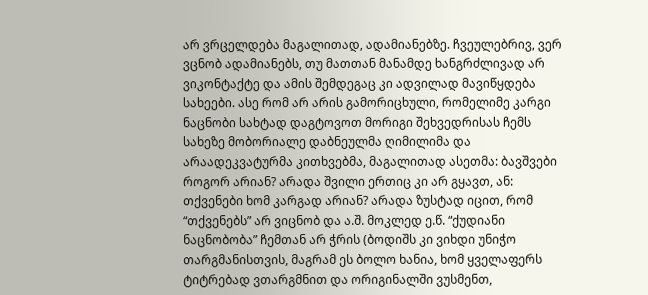არ ვრცელდება მაგალითად, ადამიანებზე. ჩვეულებრივ, ვერ ვცნობ ადამიანებს, თუ მათთან მანამდე ხანგრძლივად არ ვიკონტაქტე და ამის შემდეგაც კი ადვილად მავიწყდება სახეები. ასე რომ არ არის გამორიცხული, რომელიმე კარგი ნაცნობი სახტად დაგტოვოთ მორიგი შეხვედრისას ჩემს სახეზე მობორიალე დაბნეულმა ღიმილიმა და არაადეკვატურმა კითხვებმა, მაგალითად ასეთმა: ბავშვები როგორ არიან? არადა შვილი ერთიც კი არ გყავთ, ან: თქვენები ხომ კარგად არიან? არადა ზუსტად იცით, რომ “თქვენებს” არ ვიცნობ და ა.შ. მოკლედ ე.წ. “ქუდიანი ნაცნობობა” ჩემთან არ ჭრის (ბოდიშს კი ვიხდი უნიჭო თარგმანისთვის, მაგრამ ეს ბოლო ხანია, ხომ ყველაფერს ტიტრებად ვთარგმნით და ორიგინალში ვუსმენთ,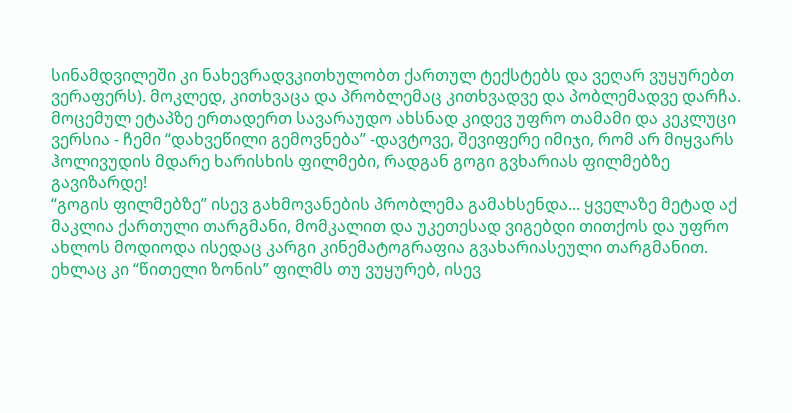სინამდვილეში კი ნახევრადვკითხულობთ ქართულ ტექსტებს და ვეღარ ვუყურებთ ვერაფერს). მოკლედ, კითხვაცა და პრობლემაც კითხვადვე და პობლემადვე დარჩა. მოცემულ ეტაპზე ერთადერთ სავარაუდო ახსნად კიდევ უფრო თამამი და კეკლუცი ვერსია - ჩემი “დახვეწილი გემოვნება” -დავტოვე, შევიფერე იმიჯი, რომ არ მიყვარს ჰოლივუდის მდარე ხარისხის ფილმები, რადგან გოგი გვხარიას ფილმებზე გავიზარდე!
“გოგის ფილმებზე” ისევ გახმოვანების პრობლემა გამახსენდა... ყველაზე მეტად აქ მაკლია ქართული თარგმანი, მომკალით და უკეთესად ვიგებდი თითქოს და უფრო ახლოს მოდიოდა ისედაც კარგი კინემატოგრაფია გვახარიასეული თარგმანით. ეხლაც კი “წითელი ზონის” ფილმს თუ ვუყურებ, ისევ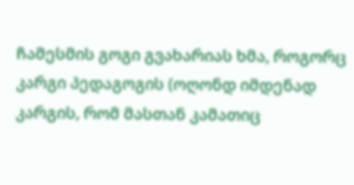ჩამესმის გოგი გვახარიას ხმა, როგორც კარგი პედაგოგის (ოღონდ იმდენად კარგის, რომ მასთან კამათიც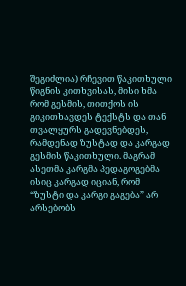შეგიძლია) რჩევით წაკითხული წიგნის კითხვისას, მისი ხმა რომ გესმის, თითქოს ის გიკითხავდეს ტექსტს და თან თვალყურს გადევნებდეს, რამდენად ზუსტად და კარგად გესმის წაკითხული. მაგრამ ასეთმა კარგმა პედაგოგებმა ისიც კარგად იციან, რომ “ზუსტი და კარგი გაგება” არ არსებობს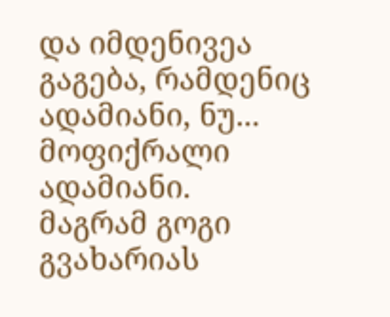და იმდენივეა გაგება, რამდენიც ადამიანი, ნუ... მოფიქრალი ადამიანი.
მაგრამ გოგი გვახარიას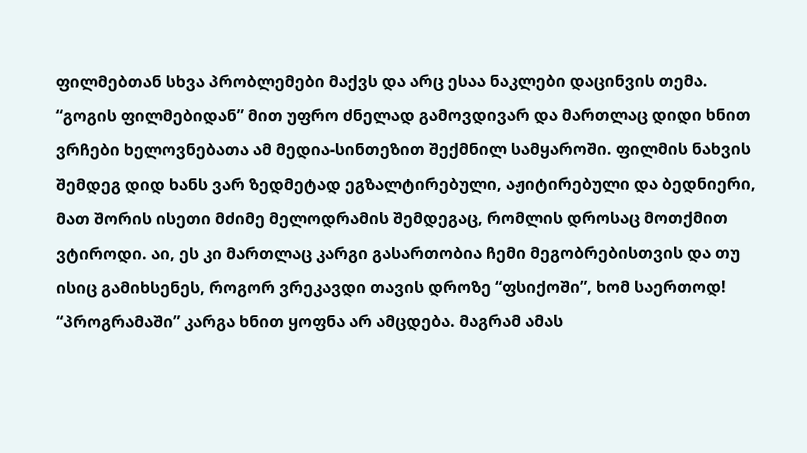ფილმებთან სხვა პრობლემები მაქვს და არც ესაა ნაკლები დაცინვის თემა. “გოგის ფილმებიდან” მით უფრო ძნელად გამოვდივარ და მართლაც დიდი ხნით ვრჩები ხელოვნებათა ამ მედია-სინთეზით შექმნილ სამყაროში. ფილმის ნახვის შემდეგ დიდ ხანს ვარ ზედმეტად ეგზალტირებული, აჟიტირებული და ბედნიერი, მათ შორის ისეთი მძიმე მელოდრამის შემდეგაც, რომლის დროსაც მოთქმით ვტიროდი. აი, ეს კი მართლაც კარგი გასართობია ჩემი მეგობრებისთვის და თუ ისიც გამიხსენეს, როგორ ვრეკავდი თავის დროზე “ფსიქოში”, ხომ საერთოდ! “პროგრამაში” კარგა ხნით ყოფნა არ ამცდება. მაგრამ ამას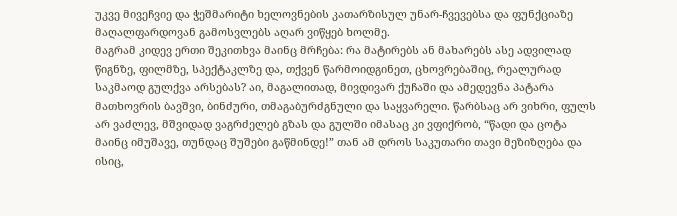უკვე მივეჩვიე და ჭეშმარიტი ხელოვნების კათარზისულ უნარ-ჩვევებსა და ფუნქციაზე მაღალფარდოვან გამოსვლებს აღარ ვიწყებ ხოლმე.
მაგრამ კიდევ ერთი შეკითხვა მაინც მრჩება: რა მატირებს ან მახარებს ასე ადვილად წიგნზე, ფილმზე, სპექტაკლზე და, თქვენ წარმოიდგინეთ, ცხოვრებაშიც, რეალურად საკმაოდ გულქვა არსებას? აი, მაგალითად, მივდივარ ქუჩაში და ამედევნა პატარა მათხოვრის ბავშვი, ბინძური, თმაგაბურძგნული და საყვარელი. წარბსაც არ ვიხრი, ფულს არ ვაძლევ, მშვიდად ვაგრძელებ გზას და გულში იმასაც კი ვფიქრობ, “წადი და ცოტა მაინც იმუშავე, თუნდაც შუშები გაწმინდე!” თან ამ დროს საკუთარი თავი მეზიზღება და ისიც,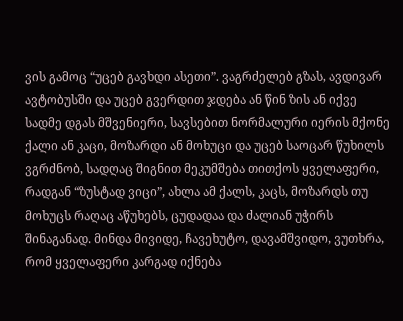ვის გამოც “უცებ გავხდი ასეთი”. ვაგრძელებ გზას, ავდივარ ავტობუსში და უცებ გვერდით ჯდება ან წინ ზის ან იქვე სადმე დგას მშვენიერი, სავსებით ნორმალური იერის მქონე ქალი ან კაცი, მოზარდი ან მოხუცი და უცებ საოცარ წუხილს ვგრძნობ, სადღაც შიგნით მეკუმშება თითქოს ყველაფერი, რადგან “ზუსტად ვიცი”, ახლა ამ ქალს, კაცს, მოზარდს თუ მოხუცს რაღაც აწუხებს, ცუდადაა და ძალიან უჭირს შინაგანად. მინდა მივიდე, ჩავეხუტო, დავამშვიდო, ვუთხრა, რომ ყველაფერი კარგად იქნება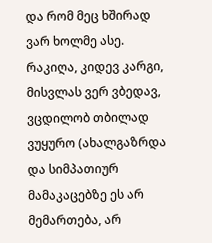და რომ მეც ხშირად ვარ ხოლმე ასე. რაკიღა, კიდევ კარგი, მისვლას ვერ ვბედავ, ვცდილობ თბილად ვუყურო (ახალგაზრდა და სიმპათიურ მამაკაცებზე ეს არ მემართება, არ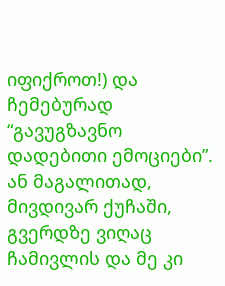იფიქროთ!) და ჩემებურად “გავუგზავნო დადებითი ემოციები”. ან მაგალითად, მივდივარ ქუჩაში, გვერდზე ვიღაც ჩამივლის და მე კი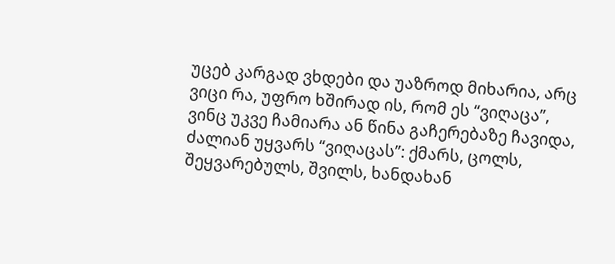უცებ კარგად ვხდები და უაზროდ მიხარია, არც ვიცი რა, უფრო ხშირად ის, რომ ეს “ვიღაცა”, ვინც უკვე ჩამიარა ან წინა გაჩერებაზე ჩავიდა, ძალიან უყვარს “ვიღაცას”: ქმარს, ცოლს, შეყვარებულს, შვილს, ხანდახან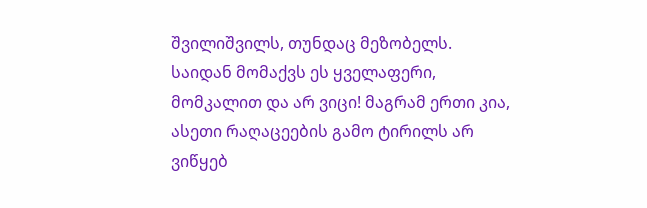შვილიშვილს, თუნდაც მეზობელს. საიდან მომაქვს ეს ყველაფერი, მომკალით და არ ვიცი! მაგრამ ერთი კია, ასეთი რაღაცეების გამო ტირილს არ ვიწყებ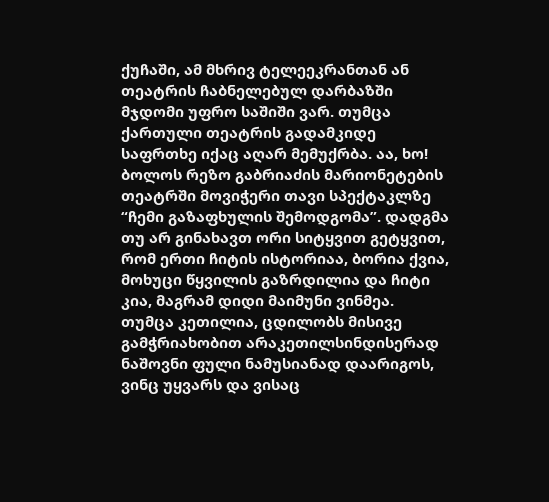ქუჩაში, ამ მხრივ ტელეეკრანთან ან თეატრის ჩაბნელებულ დარბაზში მჯდომი უფრო საშიში ვარ. თუმცა ქართული თეატრის გადამკიდე საფრთხე იქაც აღარ მემუქრბა. აა, ხო! ბოლოს რეზო გაბრიაძის მარიონეტების თეატრში მოვიჭერი თავი სპექტაკლზე “ჩემი გაზაფხულის შემოდგომა”. დადგმა თუ არ გინახავთ ორი სიტყვით გეტყვით, რომ ერთი ჩიტის ისტორიაა, ბორია ქვია, მოხუცი წყვილის გაზრდილია და ჩიტი კია, მაგრამ დიდი მაიმუნი ვინმეა. თუმცა კეთილია, ცდილობს მისივე გამჭრიახობით არაკეთილსინდისერად ნაშოვნი ფული ნამუსიანად დაარიგოს, ვინც უყვარს და ვისაც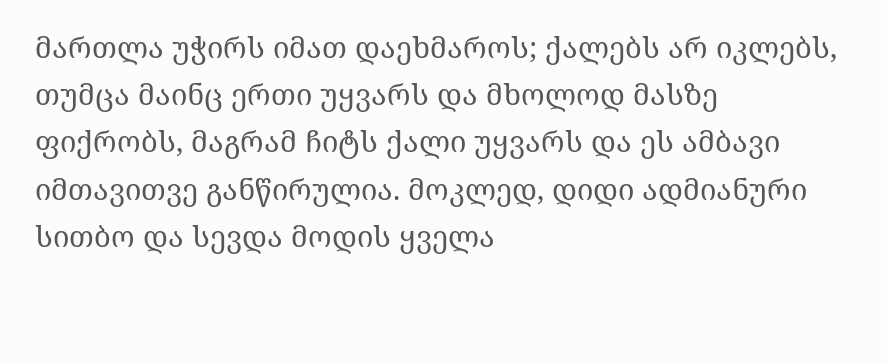მართლა უჭირს იმათ დაეხმაროს; ქალებს არ იკლებს, თუმცა მაინც ერთი უყვარს და მხოლოდ მასზე ფიქრობს, მაგრამ ჩიტს ქალი უყვარს და ეს ამბავი იმთავითვე განწირულია. მოკლედ, დიდი ადმიანური სითბო და სევდა მოდის ყველა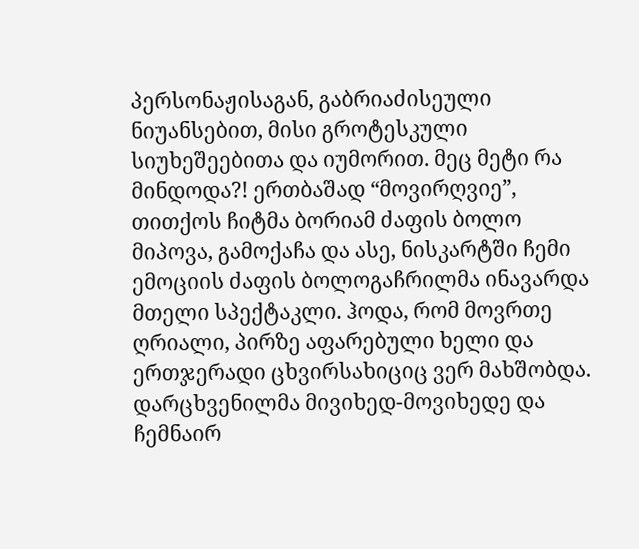პერსონაჟისაგან, გაბრიაძისეული ნიუანსებით, მისი გროტესკული სიუხეშეებითა და იუმორით. მეც მეტი რა მინდოდა?! ერთბაშად “მოვირღვიე”, თითქოს ჩიტმა ბორიამ ძაფის ბოლო მიპოვა, გამოქაჩა და ასე, ნისკარტში ჩემი ემოციის ძაფის ბოლოგაჩრილმა ინავარდა მთელი სპექტაკლი. ჰოდა, რომ მოვრთე ღრიალი, პირზე აფარებული ხელი და ერთჯერადი ცხვირსახიციც ვერ მახშობდა. დარცხვენილმა მივიხედ-მოვიხედე და ჩემნაირ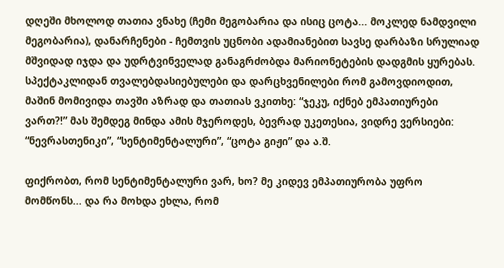დღეში მხოლოდ თათია ვნახე (ჩემი მეგობარია და ისიც ცოტა... მოკლედ ნამდვილი მეგობარია), დანარჩენები - ჩემთვის უცნობი ადამიანებით სავსე დარბაზი სრულიად მშვიდად იჯდა და უდრტვინველად განაგრძობდა მარიონეტების დადგმის ყურებას.
სპექტაკლიდან თვალებდასიებულები და დარცხვენილები რომ გამოვდიოდით, მაშინ მომივიდა თავში აზრად და თათიას ვკითხე: “ჯეკუ, იქნებ ემპათიურები ვართ?!” მას შემდეგ მინდა ამის მჯეროდეს, ბევრად უკეთესია, ვიდრე ვერსიები: “ნევრასთენიკი”, “სენტიმენტალური”, “ცოტა გიჟი” და ა.შ.

ფიქრობთ, რომ სენტიმენტალური ვარ, ხო? მე კიდევ ემპათიურობა უფრო მომწონს... და რა მოხდა ეხლა, რომ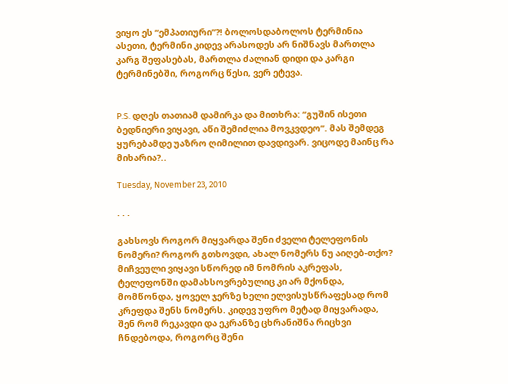ვიყო ეს “ემპათიური”?! ბოლოსდაბოლოს ტერმინია ასეთი, ტერმინი კიდევ არასოდეს არ ნიშნავს მართლა კარგ შეფასებას, მართლა ძალიან დიდი და კარგი ტერმინებში, როგორც წესი, ვერ ეტევა.


P.S. დღეს თათიამ დამირკა და მითხრა: “გუშინ ისეთი ბედნიერი ვიყავი, აწი შემიძლია მოვკვდეო”. მას შემდეგ ყურებამდე უაზრო ღიმილით დავდივარ. ვიცოდე მაინც რა მიხარია?..

Tuesday, November 23, 2010

. . .

გახსოვს როგორ მიყვარდა შენი ძველი ტელეფონის ნომერი? როგორ გთხოვდი, ახალ ნომერს ნუ აიღებ-თქო? მიჩვეული ვიყავი სწორედ იმ ნომრის აკრეფას, ტელეფონში დამახსოვრებულიც კი არ მქონდა, მომწონდა, ყოველ ჯერზე ხელი ელვისუსწრაფესად რომ კრეფდა შენს ნომერს. კიდევ უფრო მეტად მიყვარადა, შენ რომ რეკავდი და ეკრანზე ცხრანიშნა რიცხვი ჩნდებოდა, როგორც შენი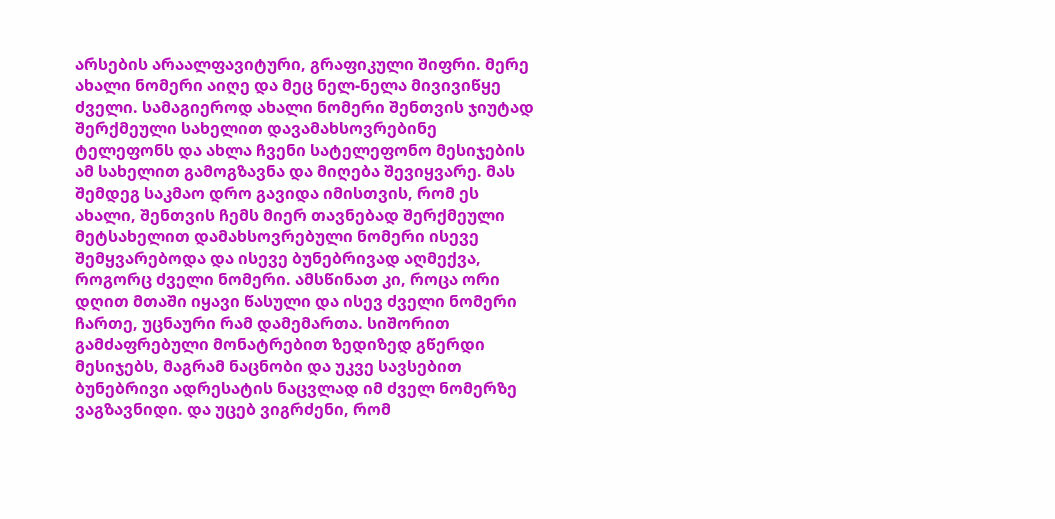არსების არაალფავიტური, გრაფიკული შიფრი. მერე ახალი ნომერი აიღე და მეც ნელ-ნელა მივივიწყე ძველი. სამაგიეროდ ახალი ნომერი შენთვის ჯიუტად შერქმეული სახელით დავამახსოვრებინე ტელეფონს და ახლა ჩვენი სატელეფონო მესიჯების ამ სახელით გამოგზავნა და მიღება შევიყვარე. მას შემდეგ საკმაო დრო გავიდა იმისთვის, რომ ეს ახალი, შენთვის ჩემს მიერ თავნებად შერქმეული მეტსახელით დამახსოვრებული ნომერი ისევე შემყვარებოდა და ისევე ბუნებრივად აღმექვა, როგორც ძველი ნომერი. ამსწინათ კი, როცა ორი დღით მთაში იყავი წასული და ისევ ძველი ნომერი ჩართე, უცნაური რამ დამემართა. სიშორით გამძაფრებული მონატრებით ზედიზედ გწერდი მესიჯებს, მაგრამ ნაცნობი და უკვე სავსებით ბუნებრივი ადრესატის ნაცვლად იმ ძველ ნომერზე ვაგზავნიდი. და უცებ ვიგრძენი, რომ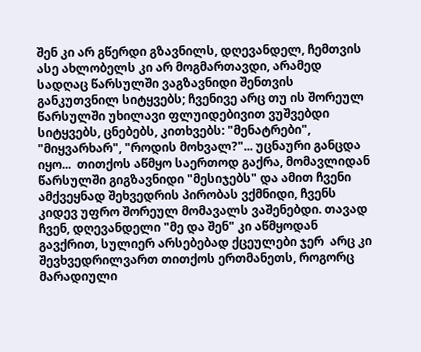შენ კი არ გწერდი გზავნილს, დღევანდელ, ჩემთვის ასე ახლობელს კი არ მოგმართავდი, არამედ სადღაც წარსულში ვაგზავნიდი შენთვის განკუთვნილ სიტყვებს; ჩვენივე არც თუ ის შორეულ წარსულში უხილავი ფლუიდებივით ვუშვებდი სიტყვებს, ცნებებს, კითხვებს: "მენატრები", "მიყვარხარ", "როდის მოხვალ?"... უცნაური განცდა იყო...  თითქოს აწმყო საერთოდ გაქრა, მომავლიდან წარსულში გიგზავნიდი "მესიჯებს" და ამით ჩვენი ამქვეყნად შეხვედრის პირობას ვქმნიდი, ჩვენს კიდევ უფრო შორეულ მომავალს ვაშენებდი. თავად ჩვენ, დღევანდელი "მე და შენ" კი აწმყოდან გავქრით, სულიერ არსებებად ქცეულები ჯერ  არც კი შევხვედრილვართ თითქოს ერთმანეთს, როგორც მარადიული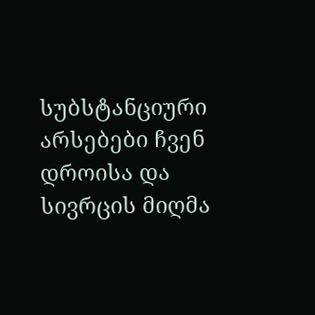სუბსტანციური არსებები ჩვენ დროისა და სივრცის მიღმა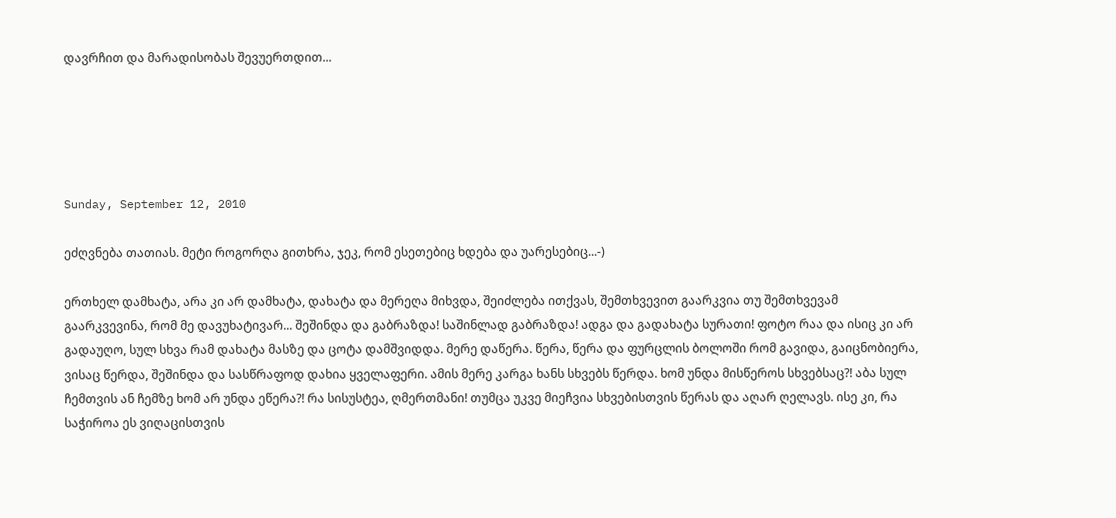დავრჩით და მარადისობას შევუერთდით...





Sunday, September 12, 2010

ეძღვნება თათიას. მეტი როგორღა გითხრა, ჯეკ, რომ ესეთებიც ხდება და უარესებიც...-)

ერთხელ დამხატა, არა კი არ დამხატა, დახატა და მერეღა მიხვდა, შეიძლება ითქვას, შემთხვევით გაარკვია თუ შემთხვევამ გაარკვევინა, რომ მე დავუხატივარ... შეშინდა და გაბრაზდა! საშინლად გაბრაზდა! ადგა და გადახატა სურათი! ფოტო რაა და ისიც კი არ გადაუღო, სულ სხვა რამ დახატა მასზე და ცოტა დამშვიდდა. მერე დაწერა. წერა, წერა და ფურცლის ბოლოში რომ გავიდა, გაიცნობიერა, ვისაც წერდა, შეშინდა და სასწრაფოდ დახია ყველაფერი. ამის მერე კარგა ხანს სხვებს წერდა. ხომ უნდა მისწეროს სხვებსაც?! აბა სულ ჩემთვის ან ჩემზე ხომ არ უნდა ეწერა?! რა სისუსტეა, ღმერთმანი! თუმცა უკვე მიეჩვია სხვებისთვის წერას და აღარ ღელავს. ისე კი, რა საჭიროა ეს ვიღაცისთვის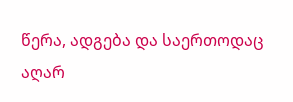წერა, ადგება და საერთოდაც აღარ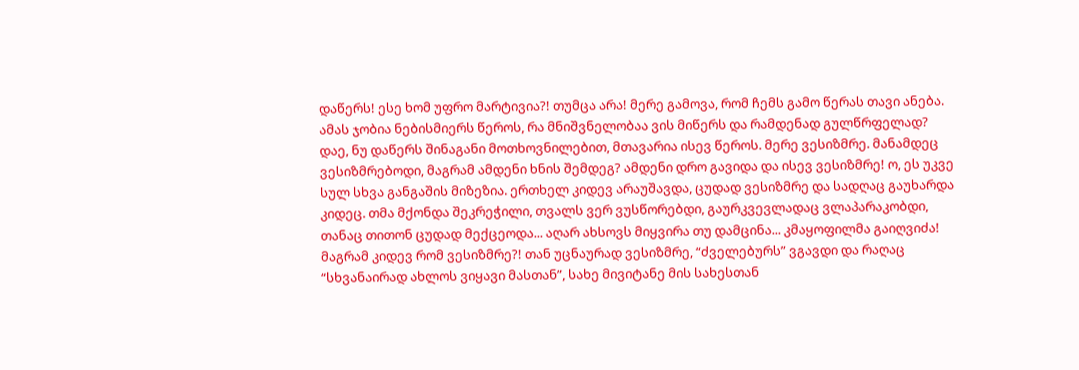დაწერს! ესე ხომ უფრო მარტივია?! თუმცა არა! მერე გამოვა, რომ ჩემს გამო წერას თავი ანება. ამას ჯობია ნებისმიერს წეროს, რა მნიშვნელობაა ვის მიწერს და რამდენად გულწრფელად? დაე, ნუ დაწერს შინაგანი მოთხოვნილებით, მთავარია ისევ წეროს. მერე ვესიზმრე. მანამდეც ვესიზმრებოდი, მაგრამ ამდენი ხნის შემდეგ? ამდენი დრო გავიდა და ისევ ვესიზმრე! ო, ეს უკვე სულ სხვა განგაშის მიზეზია. ერთხელ კიდევ არაუშავდა, ცუდად ვესიზმრე და სადღაც გაუხარდა კიდეც. თმა მქონდა შეკრეჭილი, თვალს ვერ ვუსწორებდი, გაურკვევლადაც ვლაპარაკობდი, თანაც თითონ ცუდად მექცეოდა... აღარ ახსოვს მიყვირა თუ დამცინა... კმაყოფილმა გაიღვიძა! მაგრამ კიდევ რომ ვესიზმრე?! თან უცნაურად ვესიზმრე, “ძველებურს” ვგავდი და რაღაც “სხვანაირად ახლოს ვიყავი მასთან”, სახე მივიტანე მის სახესთან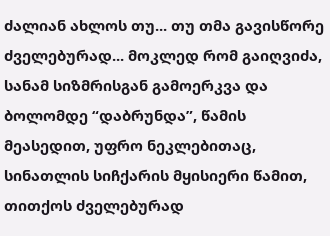ძალიან ახლოს თუ... თუ თმა გავისწორე ძველებურად... მოკლედ რომ გაიღვიძა, სანამ სიზმრისგან გამოერკვა და ბოლომდე “დაბრუნდა”, წამის მეასედით, უფრო ნეკლებითაც, სინათლის სიჩქარის მყისიერი წამით, თითქოს ძველებურად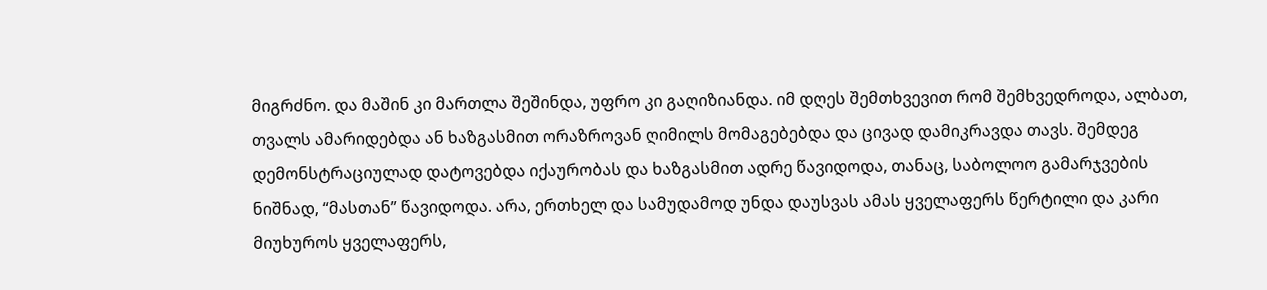მიგრძნო. და მაშინ კი მართლა შეშინდა, უფრო კი გაღიზიანდა. იმ დღეს შემთხვევით რომ შემხვედროდა, ალბათ, თვალს ამარიდებდა ან ხაზგასმით ორაზროვან ღიმილს მომაგებებდა და ცივად დამიკრავდა თავს. შემდეგ დემონსტრაციულად დატოვებდა იქაურობას და ხაზგასმით ადრე წავიდოდა, თანაც, საბოლოო გამარჯვების ნიშნად, “მასთან” წავიდოდა. არა, ერთხელ და სამუდამოდ უნდა დაუსვას ამას ყველაფერს წერტილი და კარი მიუხუროს ყველაფერს,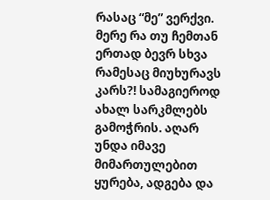რასაც “მე” ვერქვი. მერე რა თუ ჩემთან ერთად ბევრ სხვა რამესაც მიუხურავს კარს?! სამაგიეროდ ახალ სარკმლებს გამოჭრის. აღარ უნდა იმავე მიმართულებით ყურება, ადგება და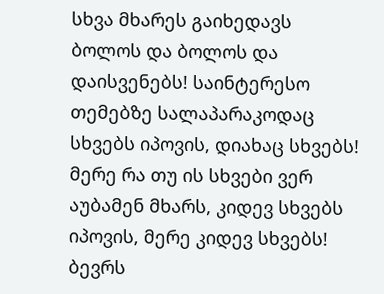სხვა მხარეს გაიხედავს ბოლოს და ბოლოს და დაისვენებს! საინტერესო თემებზე სალაპარაკოდაც სხვებს იპოვის, დიახაც სხვებს! მერე რა თუ ის სხვები ვერ აუბამენ მხარს, კიდევ სხვებს იპოვის, მერე კიდევ სხვებს! ბევრს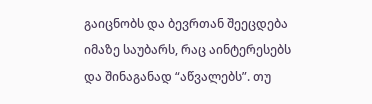გაიცნობს და ბევრთან შეეცდება იმაზე საუბარს, რაც აინტერესებს და შინაგანად “აწვალებს”. თუ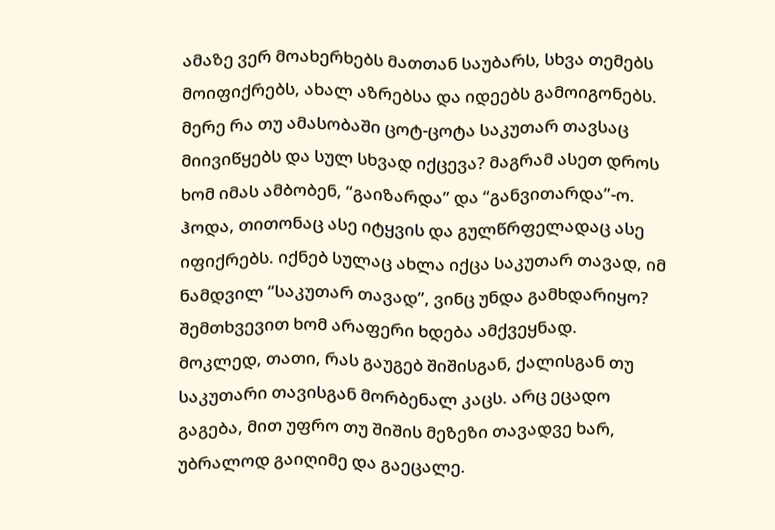ამაზე ვერ მოახერხებს მათთან საუბარს, სხვა თემებს მოიფიქრებს, ახალ აზრებსა და იდეებს გამოიგონებს. მერე რა თუ ამასობაში ცოტ-ცოტა საკუთარ თავსაც მიივიწყებს და სულ სხვად იქცევა? მაგრამ ასეთ დროს ხომ იმას ამბობენ, “გაიზარდა” და “განვითარდა”-ო. ჰოდა, თითონაც ასე იტყვის და გულწრფელადაც ასე იფიქრებს. იქნებ სულაც ახლა იქცა საკუთარ თავად, იმ ნამდვილ “საკუთარ თავად”, ვინც უნდა გამხდარიყო? შემთხვევით ხომ არაფერი ხდება ამქვეყნად.
მოკლედ, თათი, რას გაუგებ შიშისგან, ქალისგან თუ საკუთარი თავისგან მორბენალ კაცს. არც ეცადო გაგება, მით უფრო თუ შიშის მეზეზი თავადვე ხარ, უბრალოდ გაიღიმე და გაეცალე.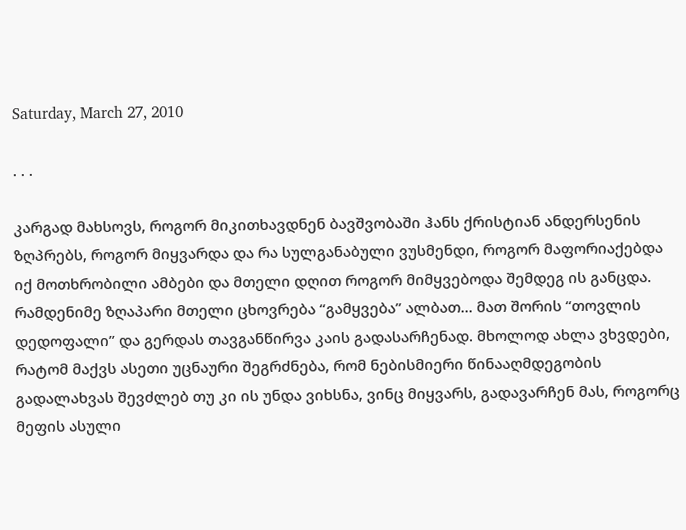Saturday, March 27, 2010

. . .

კარგად მახსოვს, როგორ მიკითხავდნენ ბავშვობაში ჰანს ქრისტიან ანდერსენის ზღპრებს, როგორ მიყვარდა და რა სულგანაბული ვუსმენდი, როგორ მაფორიაქებდა იქ მოთხრობილი ამბები და მთელი დღით როგორ მიმყვებოდა შემდეგ ის განცდა. რამდენიმე ზღაპარი მთელი ცხოვრება “გამყვება” ალბათ... მათ შორის “თოვლის დედოფალი” და გერდას თავგანწირვა კაის გადასარჩენად. მხოლოდ ახლა ვხვდები, რატომ მაქვს ასეთი უცნაური შეგრძნება, რომ ნებისმიერი წინააღმდეგობის გადალახვას შევძლებ თუ კი ის უნდა ვიხსნა, ვინც მიყვარს, გადავარჩენ მას, როგორც მეფის ასული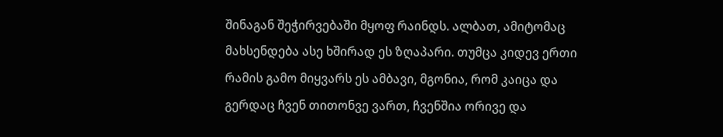შინაგან შეჭირვებაში მყოფ რაინდს. ალბათ, ამიტომაც მახსენდება ასე ხშირად ეს ზღაპარი. თუმცა კიდევ ერთი რამის გამო მიყვარს ეს ამბავი, მგონია, რომ კაიცა და გერდაც ჩვენ თითონვე ვართ, ჩვენშია ორივე და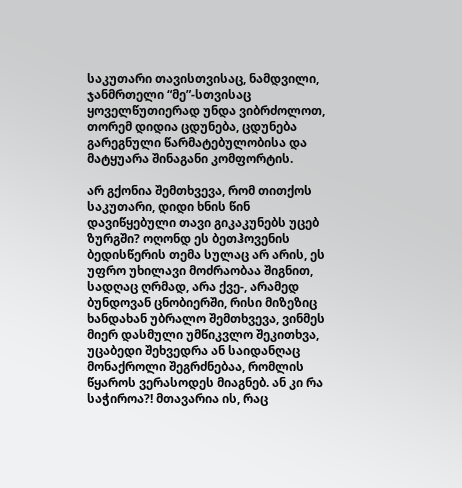საკუთარი თავისთვისაც, ნამდვილი, ჯანმრთელი “მე”-სთვისაც ყოველწუთიერად უნდა ვიბრძოლოთ, თორემ დიდია ცდუნება, ცდუნება გარეგნული წარმატებულობისა და მატყუარა შინაგანი კომფორტის.

არ გქონია შემთხვევა, რომ თითქოს საკუთარი, დიდი ხნის წინ დავიწყებული თავი გიკაკუნებს უცებ ზურგში? ოღონდ ეს ბეთჰოვენის ბედისწერის თემა სულაც არ არის, ეს უფრო უხილავი მოძრაობაა შიგნით, სადღაც ღრმად, არა ქვე-, არამედ ბუნდოვან ცნობიერში, რისი მიზეზიც ხანდახან უბრალო შემთხვევა, ვინმეს მიერ დასმული უმწიკვლო შეკითხვა, უცაბედი შეხვედრა ან საიდანღაც მონაქროლი შეგრძნებაა, რომლის წყაროს ვერასოდეს მიაგნებ. ან კი რა საჭიროა?! მთავარია ის, რაც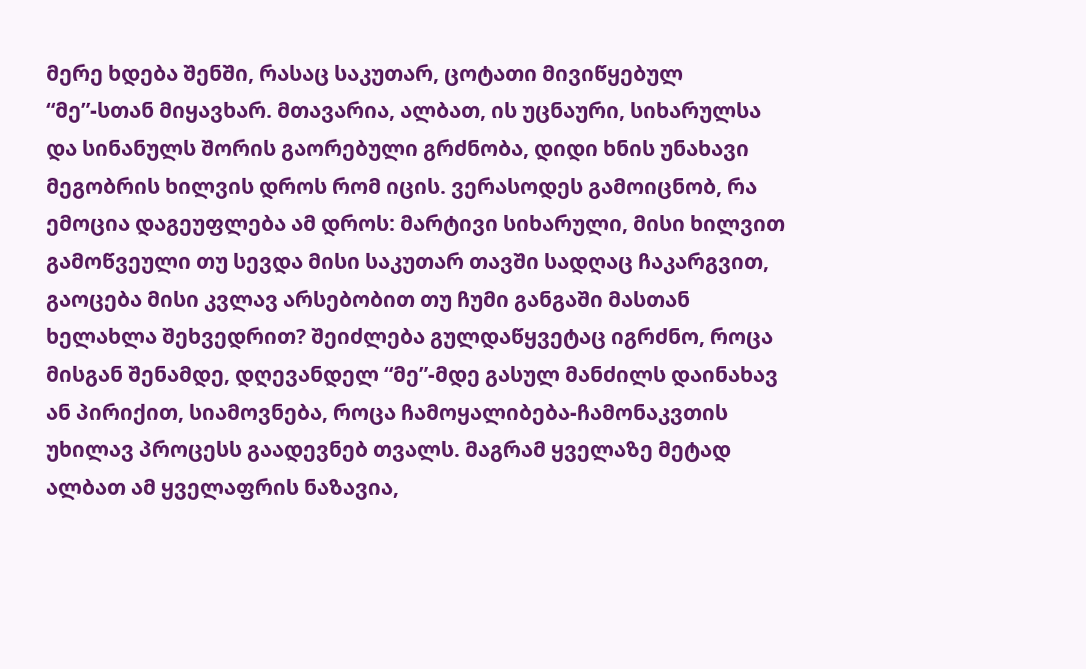მერე ხდება შენში, რასაც საკუთარ, ცოტათი მივიწყებულ “მე”-სთან მიყავხარ. მთავარია, ალბათ, ის უცნაური, სიხარულსა და სინანულს შორის გაორებული გრძნობა, დიდი ხნის უნახავი მეგობრის ხილვის დროს რომ იცის. ვერასოდეს გამოიცნობ, რა ემოცია დაგეუფლება ამ დროს: მარტივი სიხარული, მისი ხილვით გამოწვეული თუ სევდა მისი საკუთარ თავში სადღაც ჩაკარგვით, გაოცება მისი კვლავ არსებობით თუ ჩუმი განგაში მასთან ხელახლა შეხვედრით? შეიძლება გულდაწყვეტაც იგრძნო, როცა მისგან შენამდე, დღევანდელ “მე”-მდე გასულ მანძილს დაინახავ ან პირიქით, სიამოვნება, როცა ჩამოყალიბება-ჩამონაკვთის უხილავ პროცესს გაადევნებ თვალს. მაგრამ ყველაზე მეტად ალბათ ამ ყველაფრის ნაზავია,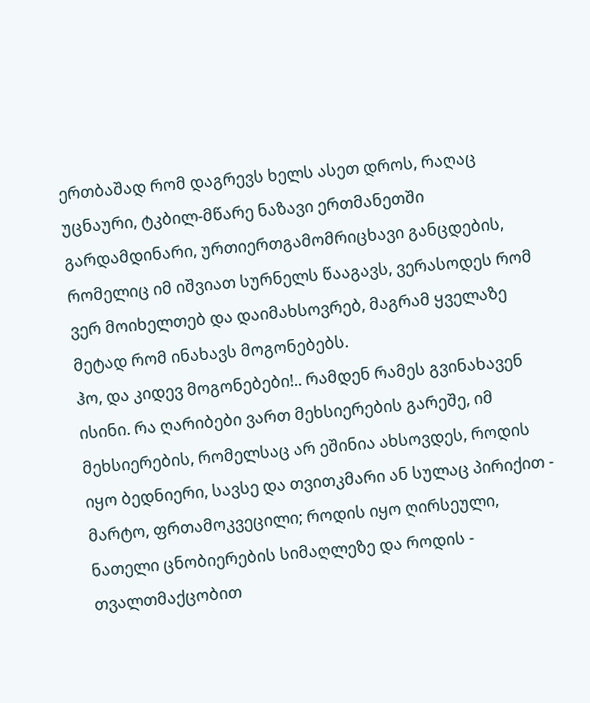ერთბაშად რომ დაგრევს ხელს ასეთ დროს, რაღაც უცნაური, ტკბილ-მწარე ნაზავი ერთმანეთში გარდამდინარი, ურთიერთგამომრიცხავი განცდების, რომელიც იმ იშვიათ სურნელს წააგავს, ვერასოდეს რომ ვერ მოიხელთებ და დაიმახსოვრებ, მაგრამ ყველაზე მეტად რომ ინახავს მოგონებებს.
ჰო, და კიდევ მოგონებები!.. რამდენ რამეს გვინახავენ ისინი. რა ღარიბები ვართ მეხსიერების გარეშე, იმ მეხსიერების, რომელსაც არ ეშინია ახსოვდეს, როდის იყო ბედნიერი, სავსე და თვითკმარი ან სულაც პირიქით - მარტო, ფრთამოკვეცილი; როდის იყო ღირსეული, ნათელი ცნობიერების სიმაღლეზე და როდის - თვალთმაქცობით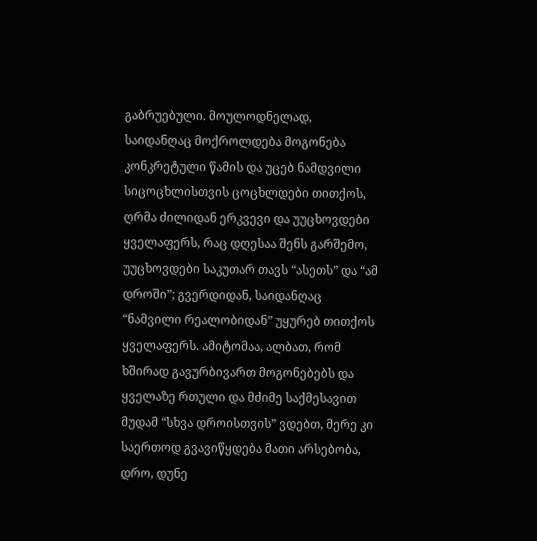გაბრუებული. მოულოდნელად, საიდანღაც მოქროლდება მოგონება კონკრეტული წამის და უცებ ნამდვილი სიცოცხლისთვის ცოცხლდები თითქოს, ღრმა ძილიდან ერკვევი და უუცხოვდები ყველაფერს, რაც დღესაა შენს გარშემო, უუცხოვდები საკუთარ თავს “ასეთს” და “ამ დროში”; გვერდიდან, საიდანღაც “ნამვილი რეალობიდან” უყურებ თითქოს ყველაფერს. ამიტომაა, ალბათ, რომ ხშირად გავურბივართ მოგონებებს და ყველაზე რთული და მძიმე საქმესავით მუდამ “სხვა დროისთვის” ვდებთ, მერე კი საერთოდ გვავიწყდება მათი არსებობა, დრო, დუნე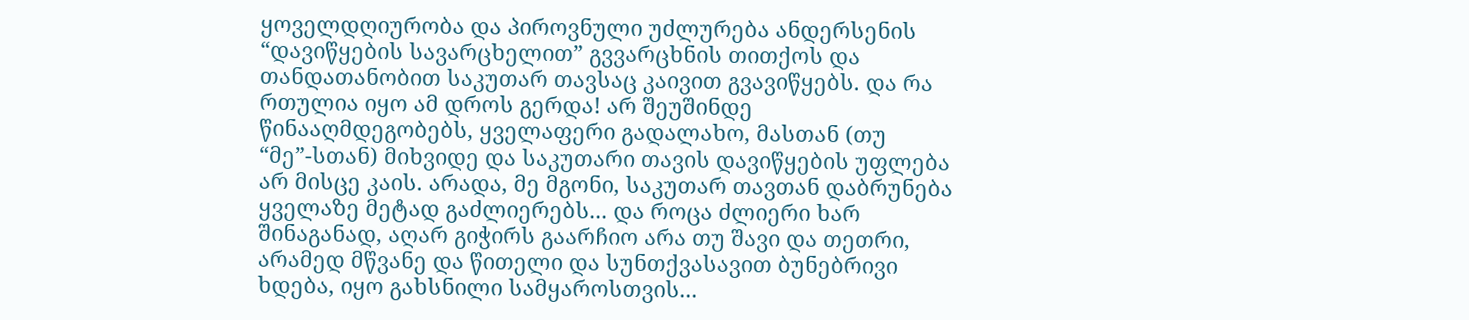ყოველდღიურობა და პიროვნული უძლურება ანდერსენის “დავიწყების სავარცხელით” გვვარცხნის თითქოს და თანდათანობით საკუთარ თავსაც კაივით გვავიწყებს. და რა რთულია იყო ამ დროს გერდა! არ შეუშინდე წინააღმდეგობებს, ყველაფერი გადალახო, მასთან (თუ “მე”-სთან) მიხვიდე და საკუთარი თავის დავიწყების უფლება არ მისცე კაის. არადა, მე მგონი, საკუთარ თავთან დაბრუნება ყველაზე მეტად გაძლიერებს... და როცა ძლიერი ხარ შინაგანად, აღარ გიჭირს გაარჩიო არა თუ შავი და თეთრი, არამედ მწვანე და წითელი და სუნთქვასავით ბუნებრივი ხდება, იყო გახსნილი სამყაროსთვის...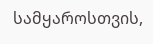სამყაროსთვის,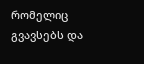რომელიც გვავსებს და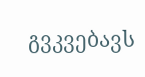გვკვებავს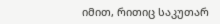იმით, რითიც საკუთარ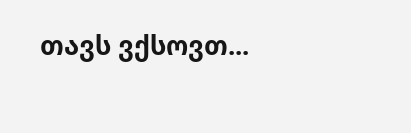თავს ვქსოვთ...